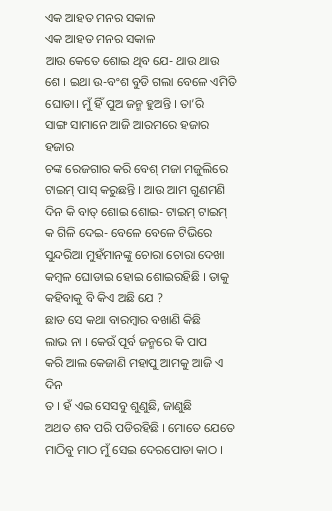ଏକ ଆହତ ମନର ସକାଳ
ଏକ ଆହତ ମନର ସକାଳ
ଆଉ କେତେ ଶୋଇ ଥିବ ଯେ- ଥାଉ ଥାଉ
ଶେ । ଇଥା ଉ-ବଂଶ ବୁଡି ଗଲା ବେଳେ ଏମିତି
ଘୋଡା। ମୁଁ ହିଁ ପୁଅ ଜନ୍ମ ହୁଅନ୍ତି । ତା’ରି
ସାଙ୍ଗ ସାମାନେ ଆଜି ଆରମରେ ହଜାର ହଜାର
ଚଙ୍କ ରେଜଗାର କରି ବେଶ୍ ମଜା ମଜୁଲିରେ
ଟାଇମ୍ ପାସ୍ କରୁଛନ୍ତି । ଆଉ ଆମ ଗୁଣମଣି
ଦିନ କି ବାତ୍ ଶୋଇ ଶୋଇ- ଟାଇମ୍ ଟାଇମ୍
କ ଗିଳି ଦେଇ- ବେଳେ ବେଳେ ଟିଭିରେ
ସୁନ୍ଦରିଆ ମୁହଁମାନଙ୍କୁ ଚୋରା ଚୋରା ଦେଖା
କମ୍ବଳ ଘୋଡାଇ ହୋଇ ଶୋଇରହିଛି । ତାକୁ
କହିବାକୁ ବି କିଏ ଅଛି ଯେ ?
ଛାଡ ସେ କଥା ବାରମ୍ବାର ବଖାଣି କିଛି
ଲାଭ ନା । କେଉଁ ପୂର୍ବ ଜନ୍ମରେ କି ପାପ
କରି ଆଲ କେଜାଣି ମହାପୁ ଆମକୁ ଆଜି ଏ ଦିନ
ତ । ହଁ ଏଇ ସେସବୁ ଶୁଣୁଛି, ଜାଣୁଛି
ଅଥତ ଶବ ପରି ପଡିରହିଛି । ମୋତେ ଯେତେ
ମାଠିବୁ ମାଠ ମୁଁ ସେଇ ଦେରପୋଡା କାଠ ।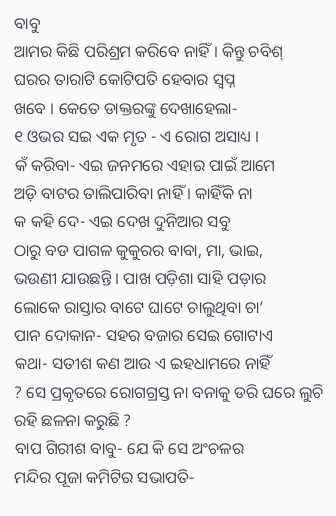ବାବୁ
ଆମର କିଛି ପରିଶ୍ରମ କରିବେ ନାହିଁ । କିନ୍ତୁ ଚବିଶ୍
ଘରର ତାରାଟି କୋଟିପତି ହେବାର ସ୍ଵପ୍ନ
ଖବେ । କେତେ ଡାକ୍ତରଙ୍କୁ ଦେଖାହେଲା-
୧ ଓଭର ସଇ ଏକ ମୃତ - ଏ ରୋଗ ଅସାଧ୍ୟ ।
କଁ କରିବା- ଏଇ ଜନମରେ ଏହାର ପାଇଁ ଆମେ
ଅଡ଼ି ବାଟର ତାଲିପାରିବା ନାହିଁ । କାହିଁକି ନା
କ କହି ଦେ- ଏଇ ଦେଖ ଦୁନିଆର ସବୁ
ଠାରୁ ବଡ ପାଗଳ କୁକୁରର ବାବା, ମା, ଭାଇ,
ଭଉଣୀ ଯାଉଛନ୍ତି । ପାଖ ପଡ଼ିଶା ସାହି ପଡ଼ାର
ଲୋକେ ରାସ୍ତାର ବାଟେ ଘାଟେ ଚାଲୁଥିବା ଚା’
ପାନ ଦୋକାନ- ସହର ବଜାର ସେଇ ଗୋଟାଏ
କଥା- ସତୀଶ କଣ ଆଉ ଏ ଇହଧାମରେ ନାହିଁ
? ସେ ପ୍ରକୃତରେ ରୋଗଗ୍ରସ୍ତ ନା ବନାକୁ ଡରି ଘରେ ଲୁଚି ରହି ଛଳନା କରୁଛି ?
ବାପ ଗିରୀଶ ବାବୁ- ଯେ କି ସେ ଅଂଚଳର
ମନ୍ଦିର ପୂଜା କମିଟିର ସଭାପତି-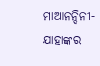ମାଆନନ୍ଦିନୀ-
ଯାହାଙ୍କର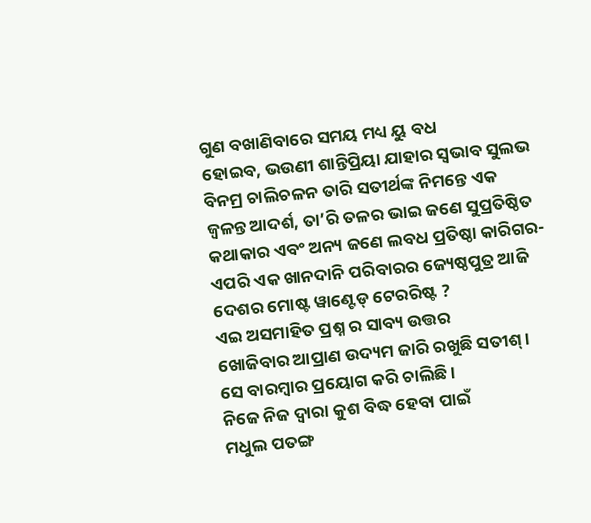ଗୁଣ ବଖାଣିବାରେ ସମୟ ମଧ୍ୟ ୟୁ ବଧ
ହୋଇବ, ଭଉଣୀ ଶାନ୍ତିପ୍ରିୟା ଯାହାର ସ୍ଵଭାବ ସୁଲଭ
ବିନମ୍ର ଚାଲିଚଳନ ତାରି ସତୀର୍ଥଙ୍କ ନିମନ୍ତେ ଏକ
ଜ୍ବଳନ୍ତ ଆଦର୍ଶ, ତା’ରି ତଳର ଭାଇ ଜଣେ ସୁପ୍ରତିଷ୍ଠିତ
କଥାକାର ଏବଂ ଅନ୍ୟ ଜଣେ ଲବଧ ପ୍ରତିଷ୍ଠା କାରିଗର-
ଏପରି ଏକ ଖାନଦାନି ପରିବାରର ଜ୍ୟେଷ୍ଠପୁତ୍ର ଆଜି
ଦେଶର ମୋଷ୍ଟ ୱାଣ୍ଟେଡ୍ ଟେରରିଷ୍ଟ ?
ଏଇ ଅସମାହିତ ପ୍ରଶ୍ନ ର ସାବ୍ୟ ଉତ୍ତର
ଖୋଜିବାର ଆପ୍ରାଣ ଉଦ୍ୟମ ଜାରି ରଖୁଛି ସତୀଶ୍ ।
ସେ ବାରମ୍ବାର ପ୍ରୟୋଗ କରି ଚାଲିଛି ।
ନିଜେ ନିଜ ଦ୍ୱାରା କୁଶ ବିଦ୍ଧ ହେବା ପାଇଁ
ମଧୁଲ ପତଙ୍ଗ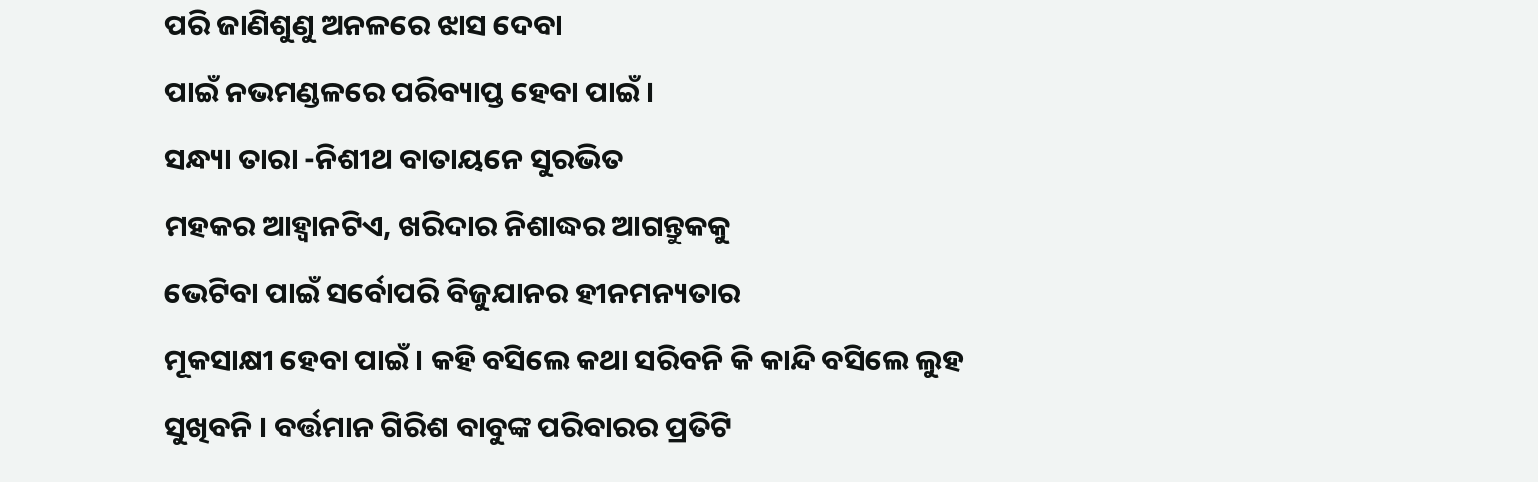ପରି ଜାଣିଶୁଣୁ ଅନଳରେ ଝାସ ଦେବା
ପାଇଁ ନଭମଣ୍ଡଳରେ ପରିବ୍ୟାପ୍ତ ହେବା ପାଇଁ ।
ସନ୍ଧ୍ୟା ତାରା -ନିଶୀଥ ବାତାୟନେ ସୁରଭିତ
ମହକର ଆହ୍ଵାନଟିଏ, ଖରିଦାର ନିଶାଦ୍ଧର ଆଗନ୍ତୁକକୁ
ଭେଟିବା ପାଇଁ ସର୍ବୋପରି ବିଜୁଯାନର ହୀନମନ୍ୟତାର
ମୂକସାକ୍ଷୀ ହେବା ପାଇଁ । କହି ବସିଲେ କଥା ସରିବନି କି କାନ୍ଦି ବସିଲେ ଲୁହ ସୁଖିବନି । ବର୍ତ୍ତମାନ ଗିରିଶ ବାବୁଙ୍କ ପରିବାରର ପ୍ରତିଟି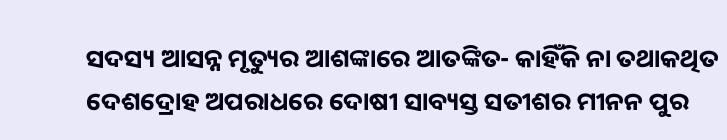ସଦସ୍ୟ ଆସନ୍ନ ମୃତ୍ୟୁର ଆଶଙ୍କାରେ ଆତଙ୍କିତ- କାହିଁକି ନା ତଥାକଥିତ ଦେଶଦ୍ରୋହ ଅପରାଧରେ ଦୋଷୀ ସାବ୍ୟସ୍ତ ସତୀଶର ମୀନନ ପୁର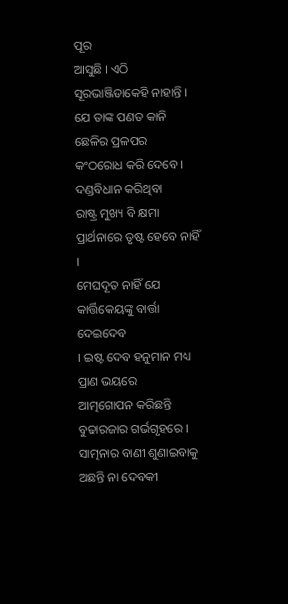ପୂର
ଆସୁଛି । ଏଠି ସୂରଭାଞ୍ଜିଡାକେହି ନାହାନ୍ତି ।
ଯେ ତାଙ୍କ ପଣତ କାନି ଛେଳିର ପ୍ରଳପର
କଂଠରୋଧ କରି ଦେବେ । ଦଣ୍ଡବିଧାନ କରିଥିବା
ରାଷ୍ଟ୍ର ମୁଖ୍ୟ ବି କ୍ଷମା ପ୍ରାର୍ଥନାରେ ତୃଷ୍ଟ ହେବେ ନାହିଁ ।
ମେଘଦୂତ ନାହିଁ ଯେ କାର୍ତ୍ତିକେୟଙ୍କୁ ବାର୍ତ୍ତା ଦେଇଦେବ
। ଇଷ୍ଟ ଦେବ ହନୁମାନ ମଧ୍ୟ ପ୍ରାଣ ଭୟରେ
ଆତ୍ମଗୋପନ କରିଛନ୍ତି ବୁଢାରଜାର ଗର୍ଭଗୃହରେ ।
ସାତ୍ମନାର ବାଣୀ ଶୁଣାଇବାକୁ ଅଛନ୍ତି ନା ଦେବକୀ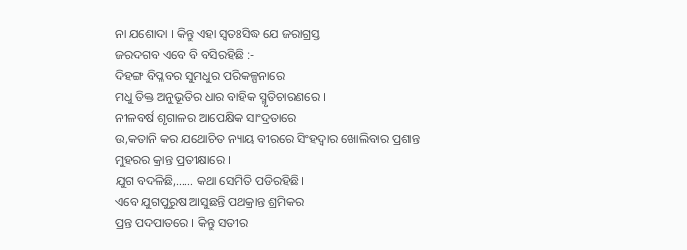ନା ଯଶୋଦା । କିନ୍ତୁ ଏହା ସ୍ବତଃସିଦ୍ଧ ଯେ ଜରାଗ୍ରସ୍ତ
ଜରଦଗବ ଏବେ ବି ବସିରହିଛି :-
ଦିହଙ୍ଗ ବିପ୍ଳବର ସୁମଧୁର ପରିକଳ୍ପନାରେ
ମଧୁ ତିକ୍ତ ଅନୁଭୂତିର ଧାର ବାହିକ ସ୍ମୃତିଚାରଣରେ ।
ନୀଳବର୍ଷ ଶୃଗାଳର ଆପେକ୍ଷିକ ସାଂଦ୍ରତାରେ
ଉ,କତାନି କର ଯଥୋଚିତ ନ୍ୟାୟ ବୀରରେ ସିଂହଦ୍ଵାର ଖୋଲିବାର ପ୍ରଶାନ୍ତ ମୁହରର କ୍ରାନ୍ତ ପ୍ରତୀକ୍ଷାରେ ।
ଯୁଗ ବଦଳିଛି,…... କଥା ସେମିତି ପଡିରହିଛି।
ଏବେ ଯୁଗପୁରୁଷ ଆସୁଛନ୍ତି ପଥକ୍ରାନ୍ତ ଶ୍ରମିକର
ପ୍ରନ୍ତ ପଦପାତରେ । କିନ୍ତୁ ସତୀର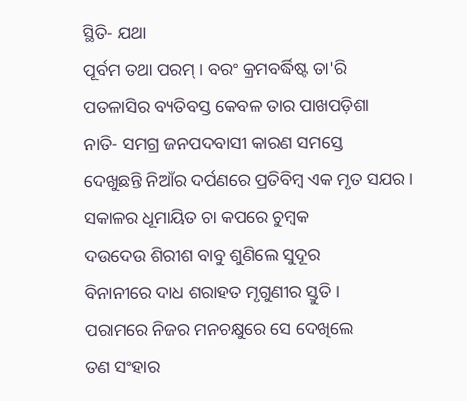ସ୍ଥିତି- ଯଥା
ପୂର୍ବମ ତଥା ପରମ୍ । ବରଂ କ୍ରମବର୍ଦ୍ଧିଷ୍ଟ ତା'ରି
ପତଳାସିର ବ୍ୟତିବସ୍ତ କେବଳ ତାର ପାଖପଡ଼ିଶା
ନାତି- ସମଗ୍ର ଜନପଦବାସୀ କାରଣ ସମସ୍ତେ
ଦେଖୁଛନ୍ତି ନିଆଁର ଦର୍ପଣରେ ପ୍ରତିବିମ୍ବ ଏକ ମୃତ ସଯର ।
ସକାଳର ଧୂମାୟିତ ଚା କପରେ ଚୁମ୍ବକ
ଦଉଦେଉ ଶିରୀଶ ବାବୁ ଶୁଣିଲେ ସୁଦୂର
ବିନାନୀରେ ଦାଧ ଶରାହତ ମୃଗୁଣୀର ସ୍ତୁତି ।
ପରାମରେ ନିଜର ମନଚକ୍ଷୁରେ ସେ ଦେଖିଲେ
ତଣ ସଂହାର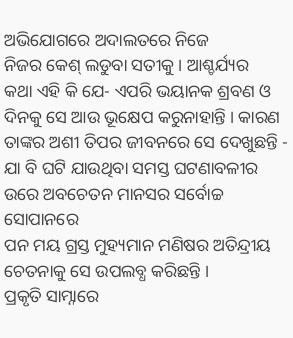ଅଭିଯୋଗରେ ଅଦାଲତରେ ନିଜେ
ନିଜର କେଶ୍ ଲଡୁବା ସତୀକୁ । ଆଶ୍ଚର୍ଯ୍ୟର
କଥା ଏହି କି ଯେ- ଏପରି ଭୟାନକ ଶ୍ରବଣ ଓ
ଦିନକୁ ସେ ଆଉ ଭୂକ୍ଷେପ କରୁନାହାନ୍ତି । କାରଣ
ତାଙ୍କର ଅଶୀ ତିପର ଜୀବନରେ ସେ ଦେଖୁଛନ୍ତି -
ଯା ବି ଘଟି ଯାଉଥିବା ସମସ୍ତ ଘଟଣାବଳୀର
ଉରେ ଅବଚେତନ ମାନସର ସର୍ବୋଚ୍ଚ ସୋପାନରେ
ପନ ମୟ ଗ୍ରସ୍ତ ମୁହ୍ୟମାନ ମଣିଷର ଅତିନ୍ଦ୍ରୀୟ ଚେତନାକୁ ସେ ଉପଲବ୍ଧ କରିଛନ୍ତି ।
ପ୍ରକୃତି ସାମ୍ନାରେ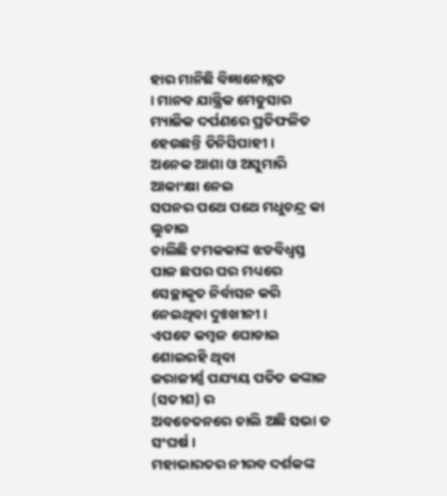ହାର ମାନିଛି ବିଜ୍ଞାନୋନ୍ନତ
। ମାନବ ଯାନ୍ତ୍ରିକ ମେଡୁସାର ମ୍ୟାଜିକ ଦର୍ପଣରେ ପ୍ରତିଫଳିତ ହେଉଛନ୍ତି ତିନିସିପାହୀ ।
ଅନେକ ଆଶା ଓ ଅସୁମାରି ଆକାଂକ୍ଷା ନେଇ
ସପନର ପଥେ ପଥେ ମଧୁଚନ୍ଦ୍ର କା ଲୁଚାଇ
ଚାଲିଛି ଟମକକାଙ୍କ ଝଡବିଧ୍ୱସ୍ତ ପାଳ ଛପର ଘର ମଧ୍ୟରେ
ସେଚ୍ଛାକୃତ ନିର୍ବାସନ କରି ନେଇଥିବା ଦୁଃଖୀନୀ ।
ଏପଟେ କମ୍ବଳ ଘୋଡାଇ ଶୋଇରହି ଥିବା
ଜରାଜୀର୍ଣ୍ଣ ପଯ୍ୟୟ ପତିତ କଙ୍କାଳ (ସତୀଶ) ର
ଅବଚେତନରେ ଚାଲି ଅଛି ସଭା ତ ସଂଘର୍ଷ ।
ମହାଭାରତର ନୀରବ ଦର୍ଶକଙ୍କ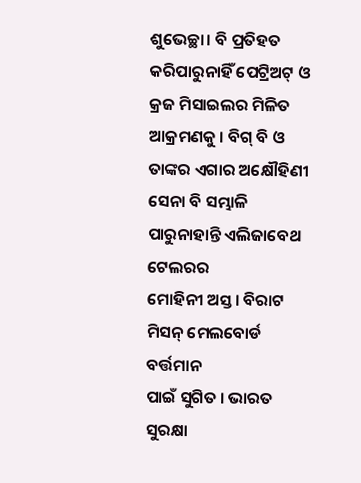ଶୁଭେଚ୍ଛା। ବି ପ୍ରତିହତ
କରିପାରୁନାହିଁ ପେଟ୍ରିଅଟ୍ ଓ କ୍ରଜ ମିସାଇଲର ମିଳିତ
ଆକ୍ରମଣକୁ । ବିଗ୍ ବି ଓ ତାଙ୍କର ଏଗାର ଅକ୍ଷୌହିଣୀ
ସେନା ବି ସମ୍ଭାଳି ପାରୁନାହାନ୍ତି ଏଲିଜାବେଥ ଟେଲରର
ମୋହିନୀ ଅସ୍ତ । ବିରାଟ ମିସନ୍ ମେଲବୋର୍ଡ ବର୍ତ୍ତମାନ
ପାଇଁ ସୁଗିତ । ଭାରତ ସୁରକ୍ଷା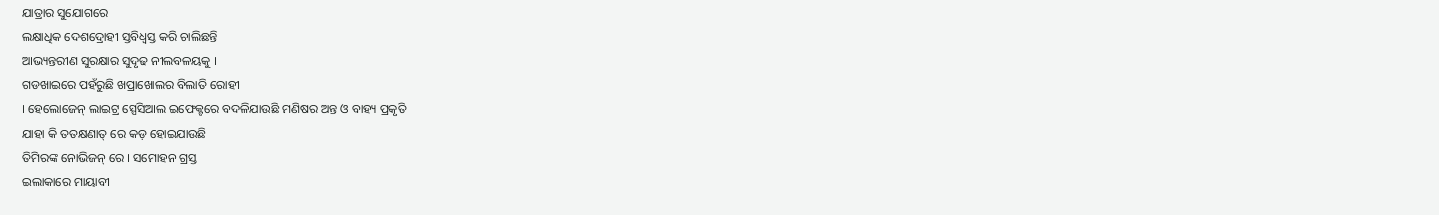ଯାତ୍ରାର ସୁଯୋଗରେ
ଲକ୍ଷାଧିକ ଦେଶଦ୍ରୋହୀ ସ୍ତବିଧ୍ୱସ୍ତ କରି ଚାଲିଛନ୍ତି
ଆଭ୍ୟନ୍ତରୀଣ ସୁରକ୍ଷାର ସୁଦୃଢ ନୀଲବଳୟକୁ ।
ଗଡଖାଇରେ ପହଁରୁଛି ଖପ୍ରାଖୋଲର ବିଲାତି ରୋହୀ
। ହେଲୋଜେନ୍ ଲାଇଟ୍ର ସ୍ପେସିଆଲ ଇଫେକ୍ଟରେ ବଦଳିଯାଉଛି ମଣିଷର ଅନ୍ତ ଓ ବାହ୍ୟ ପ୍ରକୃତି
ଯାହା କି ତତକ୍ଷଣାତ୍ ରେ କଡ଼ ହୋଇଯାଉଛି
ତିମିରଙ୍କ ନୋଭିଜନ୍ ରେ । ସମୋହନ ଗ୍ରସ୍ତ
ଇଲାକାରେ ମାୟାବୀ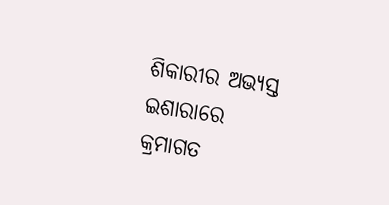ଶିକାରୀର ଅଭ୍ୟସ୍ତ ଇଶାରାରେ
କ୍ରମାଗତ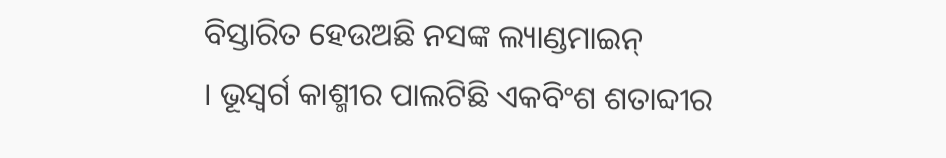ବିସ୍ତାରିତ ହେଉଅଛି ନସଙ୍କ ଲ୍ୟାଣ୍ଡମାଇନ୍
। ଭୂସ୍ୱର୍ଗ କାଶ୍ମୀର ପାଲଟିଛି ଏକବିଂଶ ଶତାବ୍ଦୀର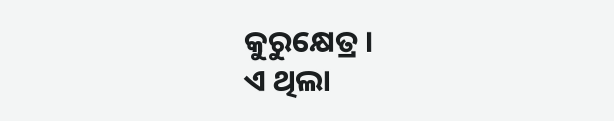କୁରୁକ୍ଷେତ୍ର ।
ଏ ଥିଲା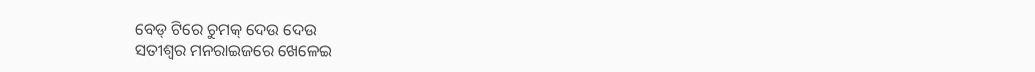ବେଡ୍ ଟିରେ ଚୁମକ୍ ଦେଉ ଦେଉ
ସତୀଶ୍ୱର ମନରାଇଜରେ ଖେଳେଇ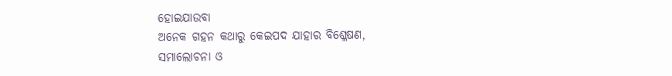ହୋଇଯାଉବା
ଅନେକ ଗହନ କଥାରୁ କେଇପଦ ଯାହାର ବିଶ୍ଳେଷଣ,
ସମାଲୋଚନା ଓ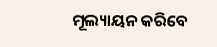ମୂଲ୍ୟାୟନ କରିବେ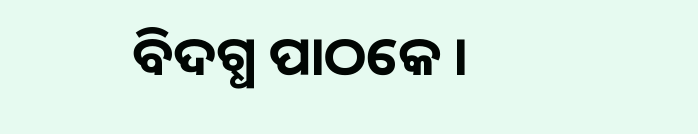ବିଦଗ୍ଧ ପାଠକେ ।